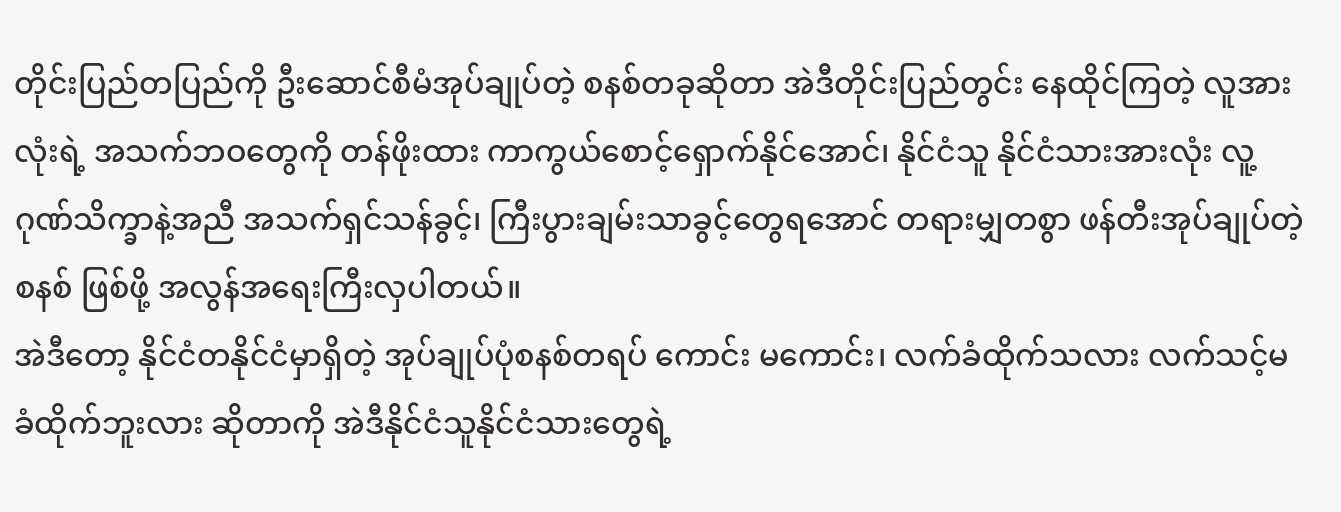တိုင်းပြည်တပြည်ကို ဦးဆောင်စီမံအုပ်ချုပ်တဲ့ စနစ်တခုဆိုတာ အဲဒီတိုင်းပြည်တွင်း နေထိုင်ကြတဲ့ လူအားလုံးရဲ့ အသက်ဘဝတွေကို တန်ဖိုးထား ကာကွယ်စောင့်ရှောက်နိုင်အောင်၊ နိုင်ငံသူ နိုင်ငံသားအားလုံး လူ့ဂုဏ်သိက္ခာနဲ့အညီ အသက်ရှင်သန်ခွင့်၊ ကြီးပွားချမ်းသာခွင့်တွေရအောင် တရားမျှတစွာ ဖန်တီးအုပ်ချုပ်တဲ့စနစ် ဖြစ်ဖို့ အလွန်အရေးကြီးလှပါတယ်။
အဲဒီတော့ နိုင်ငံတနိုင်ငံမှာရှိတဲ့ အုပ်ချုပ်ပုံစနစ်တရပ် ကောင်း မကောင်း၊ လက်ခံထိုက်သလား လက်သင့်မခံထိုက်ဘူးလား ဆိုတာကို အဲဒီနိုင်ငံသူနိုင်ငံသားတွေရဲ့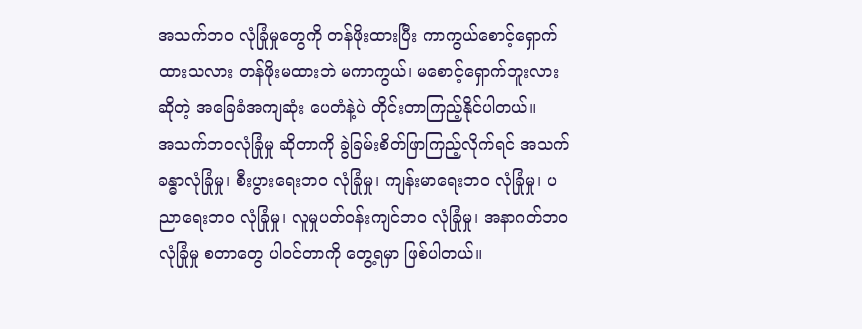အသက်ဘဝ လုံခြုံမှုတွေကို တန်ဖိုးထားပြီး ကာကွယ်စောင့်ရှောက်ထားသလား တန်ဖိုးမထားဘဲ မကာကွယ်၊ မစောင့်ရှောက်ဘူးလား ဆိုတဲ့ အခြေခံအကျဆုံး ပေတံနဲ့ပဲ တိုင်းတာကြည့်နိုင်ပါတယ်။
အသက်ဘဝလုံခြုံမှု ဆိုတာကို ခွဲခြမ်းစိတ်ဖြာကြည့်လိုက်ရင် အသက်ခန္ဓာလုံခြုံမှု၊ စီးပွားရေးဘဝ လုံခြုံမှု၊ ကျန်းမာရေးဘဝ လုံခြုံမှု၊ ပညာရေးဘဝ လုံခြုံမှု၊ လူမှုပတ်ဝန်းကျင်ဘဝ လုံခြုံမှု၊ အနာဂတ်ဘဝ လုံခြုံမှု စတာတွေ ပါဝင်တာကို တွေ့ရမှာ ဖြစ်ပါတယ်။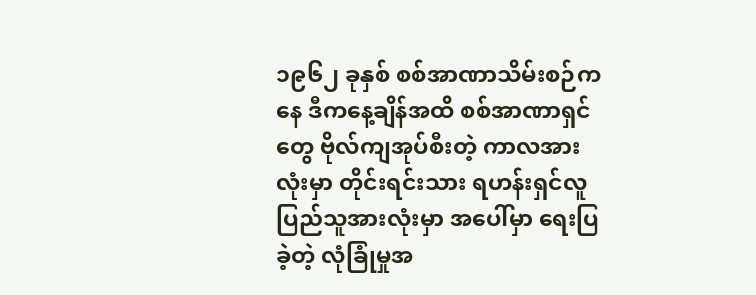၁၉၆၂ ခုနှစ် စစ်အာဏာသိမ်းစဉ်ကနေ ဒီကနေ့ချိန်အထိ စစ်အာဏာရှင်တွေ ဗိုလ်ကျအုပ်စီးတဲ့ ကာလအားလုံးမှာ တိုင်းရင်းသား ရဟန်းရှင်လူ ပြည်သူအားလုံးမှာ အပေါ်မှာ ရေးပြခဲ့တဲ့ လုံခြုံမှုအ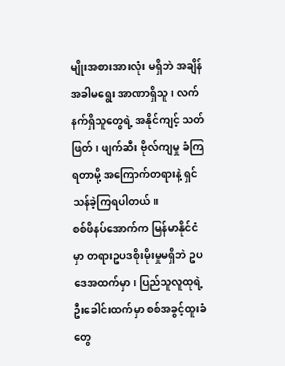မျိုးအစားအားလုံး မရှိဘဲ အချိန်အခါမရွေး အာဏာရှိသူ၊ လက်နက်ရှိသူတွေရဲ့ အနိုင်ကျင့် သတ်ဖြတ်၊ ဖျက်ဆီး ဗိုလ်ကျမှု ခံကြရတာမို့ အကြောက်တရားနဲ့ ရှင်သန်ခဲ့ကြရပါတယ်။
စစ်ဖိနပ်အောက်က မြန်မာနိုင်ငံမှာ တရားဥပဒစိုးမိုးမှုမရှိဘဲ ဥပဒေအထက်မှာ၊ ပြည်သူလူထုရဲ့ ဦးခေါင်းထက်မှာ စစ်အခွင့်ထူးခံတွေ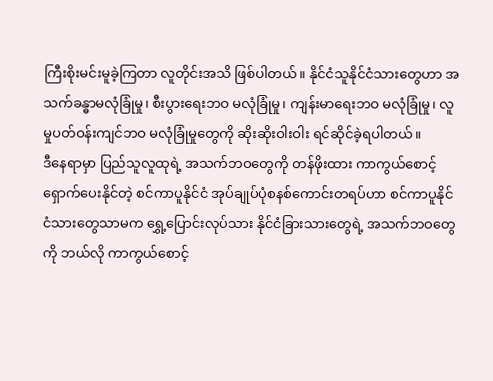ကြီးစိုးမင်းမူခဲ့ကြတာ လူတိုင်းအသိ ဖြစ်ပါတယ်။ နိုင်ငံသူနိုင်ငံသားတွေဟာ အသက်ခန္ဓာမလုံခြုံမှု၊ စီးပွားရေးဘဝ မလုံခြုံမှု၊ ကျန်းမာရေးဘဝ မလုံခြုံမှု၊ လူမှုပတ်ဝန်းကျင်ဘဝ မလုံခြုံမှုတွေကို ဆိုးဆိုးဝါးဝါး ရင်ဆိုင်ခဲ့ရပါတယ်။
ဒီနေရာမှာ ပြည်သူလူထုရဲ့ အသက်ဘဝတွေကို တန်ဖိုးထား ကာကွယ်စောင့်ရှောက်ပေးနိုင်တဲ့ စင်ကာပူနိုင်ငံ အုပ်ချုပ်ပုံစနစ်ကောင်းတရပ်ဟာ စင်ကာပူနိုင်ငံသားတွေသာမက ရွှေ့ပြောင်းလုပ်သား နိုင်ငံခြားသားတွေရဲ့ အသက်ဘဝတွေကို ဘယ်လို ကာကွယ်စောင့်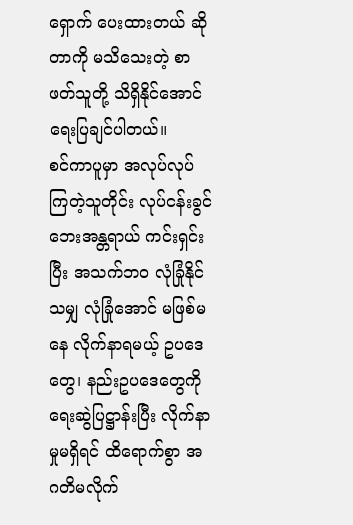ရှောက် ပေးထားတယ် ဆိုတာကို မသိသေးတဲ့ စာဖတ်သူတို့ သိရှိနိုင်အောင် ရေးပြချင်ပါတယ်။
စင်ကာပူမှာ အလုပ်လုပ်ကြတဲ့သူတိုင်း လုပ်ငန်းခွင်ဘေးအန္တရာယ် ကင်းရှင်းပြီး အသက်ဘဝ လုံခြုံနိုင်သမျှ လုံခြုံအောင် မဖြစ်မနေ လိုက်နာရမယ့် ဥပဒေတွေ၊ နည်းဥပဒေတွေကို ရေးဆွဲပြဋ္ဌာန်းပြီး လိုက်နာမှုမရှိရင် ထိရောက်စွာ အဂတိမလိုက်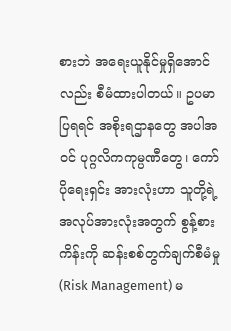စားဘဲ အရေးယူနိုင်မှုရှိအောင်လည်း စီမံထားပါတယ်။ ဥပမာပြရရင် အစိုးရဌာနတွေ အပါအဝင် ပုဂ္ဂလိကကုမ္ပဏီတွေ၊ ကော်ပိုရေးရှင်း အားလုံးဟာ သူတို့ရဲ့အလုပ်အားလုံးအတွက် စွန့်စားကိန်းကို ဆန်းစစ်တွက်ချက်စီမံမှု (Risk Management) မ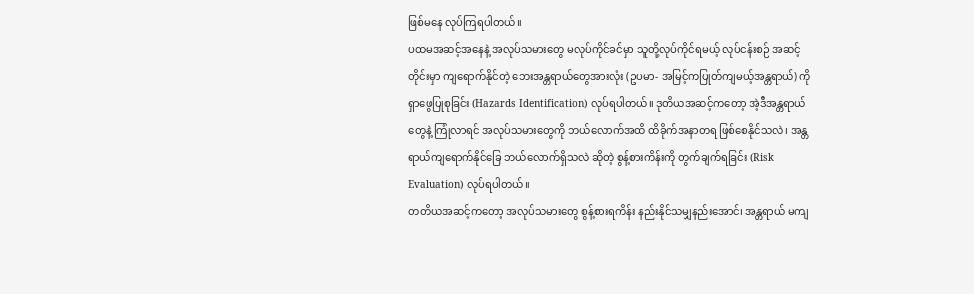ဖြစ်မနေ လုပ်ကြရပါတယ်။
ပထမအဆင့်အနေနဲ့ အလုပ်သမားတွေ မလုပ်ကိုင်ခင်မှာ သူတို့လုပ်ကိုင်ရမယ့် လုပ်ငန်းစဉ် အဆင့်တိုင်းမှာ ကျရောက်နိုင်တဲ့ ဘေးအန္တရာယ်တွေအားလုံး (ဥပမာ- အမြင့်ကပြုတ်ကျမယ့်အန္တရာယ်) ကို ရှာဖွေပြုစုခြင်း (Hazards Identification) လုပ်ရပါတယ်။ ဒုတိယအဆင့်ကတော့ အဲ့ဒီအန္တရာယ်တွေနဲ့ ကြုံလာရင် အလုပ်သမားတွေကို ဘယ်လောက်အထိ ထိခိုက်အနာတရ ဖြစ်စေနိုင်သလဲ၊ အန္တရာယ်ကျရောက်နိုင်ခြေ ဘယ်လောက်ရှိသလဲ ဆိုတဲ့ စွန့်စားကိန်းကို တွက်ချက်ရခြင်း (Risk Evaluation) လုပ်ရပါတယ်။
တတိယအဆင့်ကတော့ အလုပ်သမားတွေ စွန့်စားရကိန်း နည်းနိုင်သမျှနည်းအောင်၊ အန္တရာယ် မကျ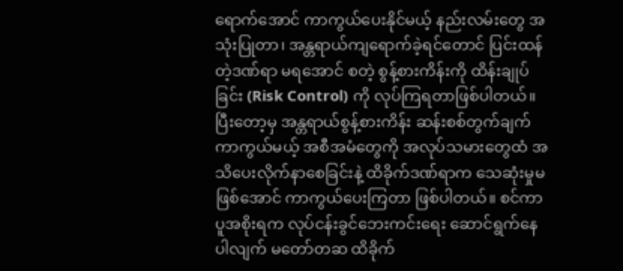ရောက်အောင် ကာကွယ်ပေးနိုင်မယ့် နည်းလမ်းတွေ အသုံးပြုတာ၊ အန္တရာယ်ကျရောက်ခဲ့ရင်တောင် ပြင်းထန်တဲ့ဒဏ်ရာ မရအောင် စတဲ့ စွန့်စားကိန်းကို ထိန်းချုပ်ခြင်း (Risk Control) ကို လုပ်ကြရတာဖြစ်ပါတယ်။
ပြီးတော့မှ အန္တရာယ်စွန့်စားကိန်း ဆန်းစစ်တွက်ချက်ကာကွယ်မယ့် အစီအမံတွေကို အလုပ်သမားတွေထံ အသိပေးလိုက်နာစေခြင်းနဲ့ ထိခိုက်ဒဏ်ရာက သေဆုံးမှုမဖြစ်အောင် ကာကွယ်ပေးကြတာ ဖြစ်ပါတယ်။ စင်ကာပူအစိုးရက လုပ်ငန်းခွင်ဘေးကင်းရေး ဆောင်ရွက်နေပါလျက် မတော်တဆ ထိခိုက်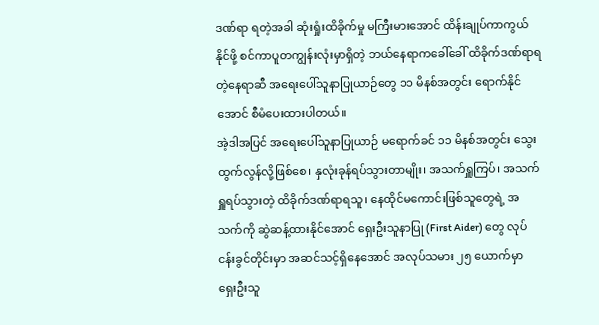ဒဏ်ရာ ရတဲ့အခါ ဆုံးရှုံးထိခိုက်မှု မကြီးမားအောင် ထိန်းချုပ်ကာကွယ်နိုင်ဖို့ စင်ကာပူတကျွန်းလုံးမှာရှိတဲ့ ဘယ်နေရာကခေါ်ခေါ် ထိခိုက်ဒဏ်ရာရတဲ့နေရာဆီ အရေးပေါ်သူနာပြုယာဉ်တွေ ၁၁ မိနစ်အတွင်း ရောက်နိုင်အောင် စီမံပေးထားပါတယ်။
အဲ့ဒါအပြင် အရေးပေါ်သူနာပြုယာဉ် မရောက်ခင် ၁၁ မိနစ်အတွင်း သွေးထွက်လွန်လို့ဖြစ်စေ၊ နှလုံးခုန်ရပ်သွားတာမျိုး၊ အသက်ရှူကြပ်၊ အသက်ရှူရပ်သွားတဲ့ ထိခိုက်ဒဏ်ရာရသူ၊ နေထိုင်မကောင်းဖြစ်သူတွေရဲ့ အသက်ကို ဆွဲဆန့်ထားနိုင်အောင် ရှေးဦးသူနာပြု (First Aider) တွေ လုပ်ငန်းခွင်တိုင်းမှာ အဆင်သင့်ရှိနေအောင် အလုပ်သမား ၂၅ ယောက်မှာ ရှေးဦးသူ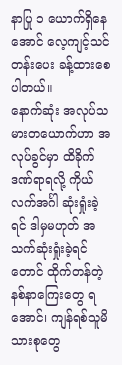နာပြု ၁ ယောက်ရှိနေအောင် လေ့ကျင့်သင်တန်းပေး ခန့်ထားစေပါတယ်။
နောက်ဆုံး အလုပ်သမားတယောက်ဟာ အလုပ်ခွင်မှာ ထိခိုက်ဒဏ်ရာရလို့ ကိုယ်လက်အင်္ဂါ ဆုံးရှုံးခဲ့ရင် ဒါမှမဟုတ် အသက်ဆုံးရှုံးခဲ့ရင်တောင် ထိုက်တန်တဲ့ နစ်နာကြေးတွေ ရအောင်၊ ကျန်ရစ်သူမိသားစုတွေ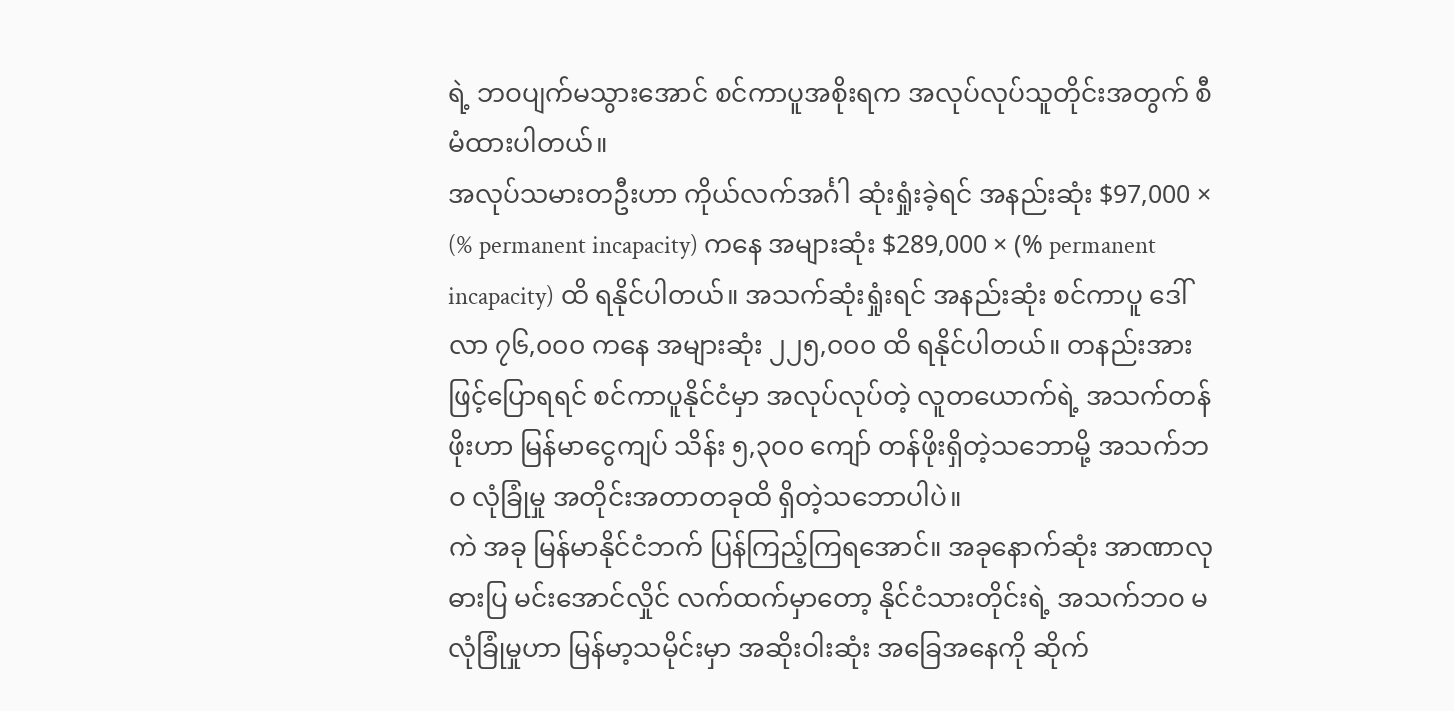ရဲ့ ဘဝပျက်မသွားအောင် စင်ကာပူအစိုးရက အလုပ်လုပ်သူတိုင်းအတွက် စီမံထားပါတယ်။
အလုပ်သမားတဦးဟာ ကိုယ်လက်အင်္ဂါ ဆုံးရှုံးခဲ့ရင် အနည်းဆုံး $97,000 × (% permanent incapacity) ကနေ အများဆုံး $289,000 × (% permanent incapacity) ထိ ရနိုင်ပါတယ်။ အသက်ဆုံးရှုံးရင် အနည်းဆုံး စင်ကာပူ ဒေါ်လာ ၇၆,၀၀၀ ကနေ အများဆုံး ၂၂၅,၀၀၀ ထိ ရနိုင်ပါတယ်။ တနည်းအားဖြင့်ပြောရရင် စင်ကာပူနိုင်ငံမှာ အလုပ်လုပ်တဲ့ လူတယောက်ရဲ့ အသက်တန်ဖိုးဟာ မြန်မာငွေကျပ် သိန်း ၅,၃၀၀ ကျော် တန်ဖိုးရှိတဲ့သဘောမို့ အသက်ဘဝ လုံခြုံမှု အတိုင်းအတာတခုထိ ရှိတဲ့သဘောပါပဲ။
ကဲ အခု မြန်မာနိုင်ငံဘက် ပြန်ကြည့်ကြရအောင်။ အခုနောက်ဆုံး အာဏာလုဓားပြ မင်းအောင်လှိုင် လက်ထက်မှာတော့ နိုင်ငံသားတိုင်းရဲ့ အသက်ဘဝ မလုံခြုံမှုဟာ မြန်မာ့သမိုင်းမှာ အဆိုးဝါးဆုံး အခြေအနေကို ဆိုက်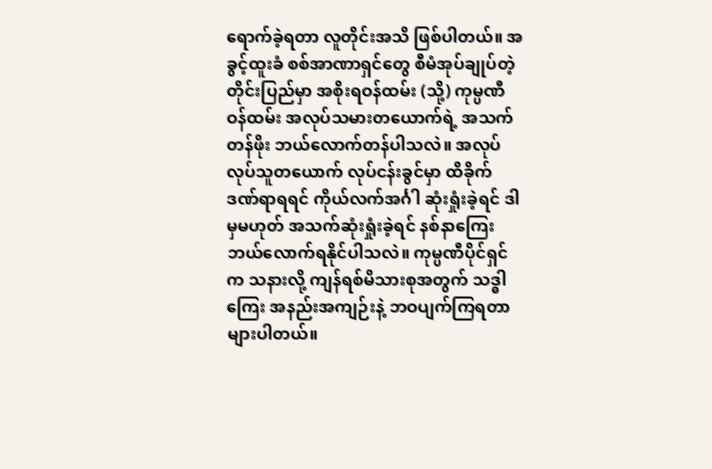ရောက်ခဲ့ရတာ လူတိုင်းအသိ ဖြစ်ပါတယ်။ အခွင့်ထူးခံ စစ်အာဏာရှင်တွေ စီမံအုပ်ချုပ်တဲ့တိုင်းပြည်မှာ အစိုးရဝန်ထမ်း (သို့) ကုမ္ပဏီဝန်ထမ်း အလုပ်သမားတယောက်ရဲ့ အသက်တန်ဖိုး ဘယ်လောက်တန်ပါသလဲ။ အလုပ်လုပ်သူတယောက် လုပ်ငန်းခွင်မှာ ထိခိုက်ဒဏ်ရာရရင် ကိုယ်လက်အင်္ဂါ ဆုံးရှုံးခဲ့ရင် ဒါမှမဟုတ် အသက်ဆုံးရှုံးခဲ့ရင် နစ်နာကြေး ဘယ်လောက်ရနိုင်ပါသလဲ။ ကုမ္ပဏီပိုင်ရှင်က သနားလို့ ကျန်ရစ်မိသားစုအတွက် သဒ္ဓါကြေး အနည်းအကျဉ်းနဲ့ ဘဝပျက်ကြရတာ များပါတယ်။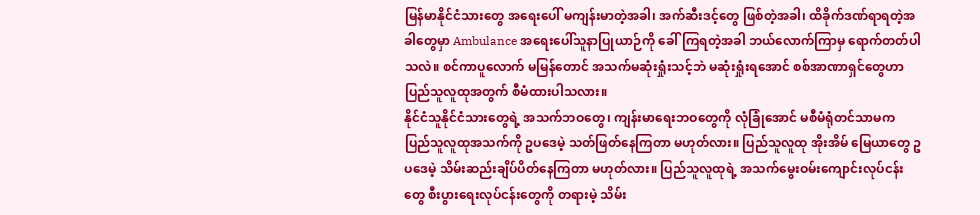မြန်မာနိုင်ငံသားတွေ အရေးပေါ် မကျန်းမာတဲ့အခါ၊ အက်ဆီးဒင့်တွေ ဖြစ်တဲ့အခါ၊ ထိခိုက်ဒဏ်ရာရတဲ့အခါတွေမှာ Ambulance အရေးပေါ်သူနာပြုယာဉ်ကို ခေါ်ကြရတဲ့အခါ ဘယ်လောက်ကြာမှ ရောက်တတ်ပါသလဲ။ စင်ကာပူလောက် မမြန်တောင် အသက်မဆုံးရှုံးသင့်ဘဲ မဆုံးရှုံးရအောင် စစ်အာဏာရှင်တွေဟာ ပြည်သူလူထုအတွက် စီမံထားပါသလား။
နိုင်ငံသူနိုင်ငံသားတွေရဲ့ အသက်ဘဝတွေ၊ ကျန်းမာရေးဘဝတွေကို လုံခြုံအောင် မစီမံရုံတင်သာမက ပြည်သူလူထုအသက်ကို ဥပဒေမဲ့ သတ်ဖြတ်နေကြတာ မဟုတ်လား။ ပြည်သူလူထု အိုးအိမ် မြေယာတွေ ဥပဒေမဲ့ သိမ်းဆည်းချိပ်ပိတ်နေကြတာ မဟုတ်လား။ ပြည်သူလူထုရဲ့ အသက်မွေးဝမ်းကျောင်းလုပ်ငန်းတွေ စီးပွားရေးလုပ်ငန်းတွေကို တရားမဲ့ သိမ်း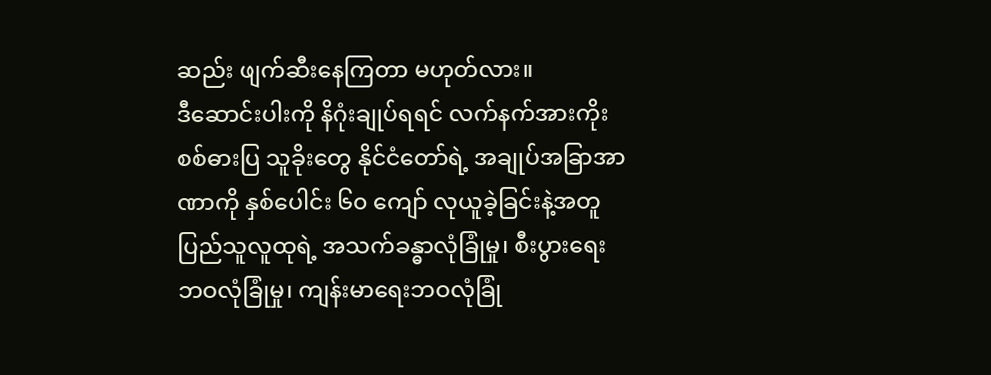ဆည်း ဖျက်ဆီးနေကြတာ မဟုတ်လား။
ဒီဆောင်းပါးကို နိဂုံးချုပ်ရရင် လက်နက်အားကိုး စစ်ဓားပြ သူခိုးတွေ နိုင်ငံတော်ရဲ့ အချုပ်အခြာအာဏာကို နှစ်ပေါင်း ၆၀ ကျော် လုယူခဲ့ခြင်းနဲ့အတူ ပြည်သူလူထုရဲ့ အသက်ခန္ဓာလုံခြုံမှု၊ စီးပွားရေးဘဝလုံခြုံမှု၊ ကျန်းမာရေးဘဝလုံခြုံ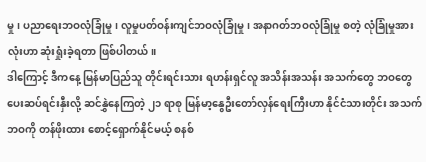မှု၊ ပညာရေးဘဝလုံခြုံမှု၊ လူမှုပတ်ဝန်းကျင်ဘဝလုံခြုံမှု၊ အနာဂတ်ဘဝလုံခြုံမှု စတဲ့ လုံခြုံမှုအားလုံးဟာ ဆုံးရှုံးခဲ့ရတာ ဖြစ်ပါတယ်။
ဒါကြောင့် ဒီကနေ့ မြန်မာပြည်သူ တိုင်းရင်းသား ရဟန်းရှင်လူ အသိန်းအသန်း အသက်တွေ ဘဝတွေ ပေးဆပ်ရင်းနှီးလို့ ဆင်နွှဲနေကြတဲ့ ၂၁ ရာစု မြန်မာ့နွေဦးတော်လှန်ရေးကြီးဟာ နိုင်ငံသားတိုင်း အသက်ဘဝကို တန်ဖိုးထား စောင့်ရှောက်နိုင်မယ့် စနစ်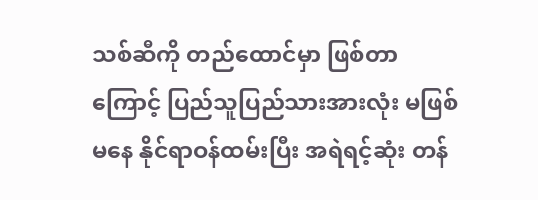သစ်ဆီကို တည်ထောင်မှာ ဖြစ်တာကြောင့် ပြည်သူပြည်သားအားလုံး မဖြစ်မနေ နိုင်ရာဝန်ထမ်းပြီး အရဲရင့်ဆုံး တန်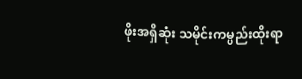ဖိုးအရှိဆုံး သမိုင်းကမ္ပည်းထိုးရာ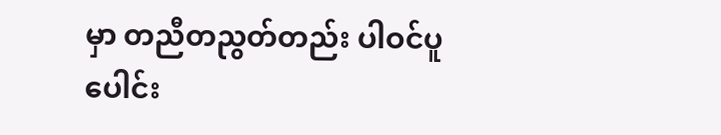မှာ တညီတညွတ်တည်း ပါဝင်ပူပေါင်း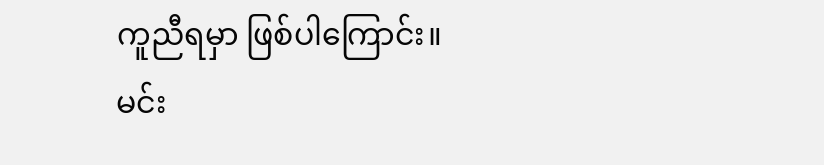ကူညီရမှာ ဖြစ်ပါကြောင်း။
မင်း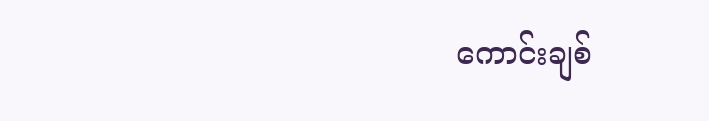ကောင်းချစ်